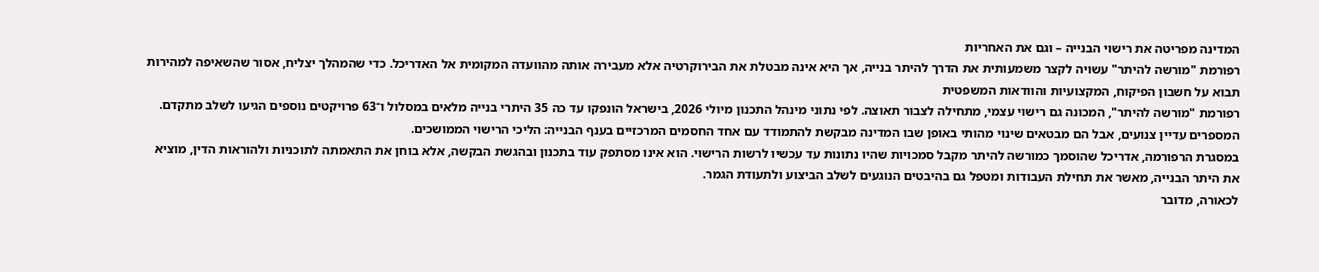המדינה מפריטה את רישוי הבנייה – וגם את האחריות
רפורמת "מורשה להיתר" עשויה לקצר משמעותית את הדרך להיתר בנייה, אך היא אינה מבטלת את הבירוקרטיה אלא מעבירה אותה מהוועדה המקומית אל האדריכל. כדי שהמהלך יצליח, אסור שהשאיפה למהירות תבוא על חשבון הפיקוח, המקצועיות והוודאות המשפטית
רפורמת "מורשה להיתר", המכונה גם רישוי עצמי, מתחילה לצבור תאוצה. לפי נתוני מינהל התכנון מיולי 2026, בישראל הונפקו עד כה 35 היתרי בנייה מלאים במסלול ו־63 פרויקטים נוספים הגיעו לשלב מתקדם. המספרים עדיין צנועים, אבל הם מבטאים שינוי מהותי באופן שבו המדינה מבקשת להתמודד עם אחד החסמים המרכזיים בענף הבנייה: הליכי הרישוי הממושכים.
במסגרת הרפורמה, אדריכל שהוסמך כמורשה להיתר מקבל סמכויות שהיו נתונות עד עכשיו לרשות הרישוי. הוא אינו מסתפק עוד בתכנון ובהגשת הבקשה, אלא בוחן את התאמתה לתוכניות ולהוראות הדין, מוציא את היתר הבנייה, מאשר את תחילת העבודות ומטפל גם בהיבטים הנוגעים לשלב הביצוע ולתעודת הגמר.
לכאורה, מדובר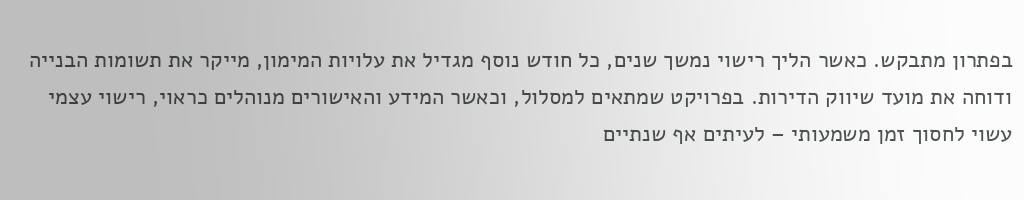בפתרון מתבקש. כאשר הליך רישוי נמשך שנים, כל חודש נוסף מגדיל את עלויות המימון, מייקר את תשומות הבנייה ודוחה את מועד שיווק הדירות. בפרויקט שמתאים למסלול, וכאשר המידע והאישורים מנוהלים כראוי, רישוי עצמי עשוי לחסוך זמן משמעותי – לעיתים אף שנתיים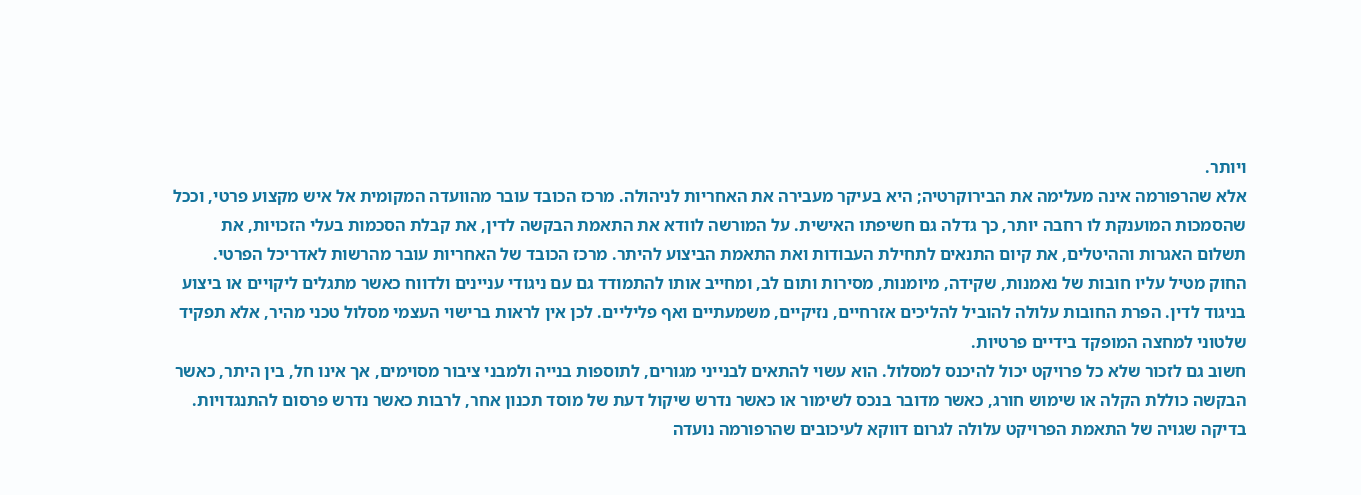ויותר.
אלא שהרפורמה אינה מעלימה את הבירוקרטיה; היא בעיקר מעבירה את האחריות לניהולה. מרכז הכובד עובר מהוועדה המקומית אל איש מקצוע פרטי, וככל שהסמכות המוענקת לו רחבה יותר, כך גדלה גם חשיפתו האישית. על המורשה לוודא את התאמת הבקשה לדין, את קבלת הסכמות בעלי הזכויות, את תשלום האגרות וההיטלים, את קיום התנאים לתחילת העבודות ואת התאמת הביצוע להיתר. מרכז הכובד של האחריות עובר מהרשות לאדריכל הפרטי.
החוק מטיל עליו חובות של נאמנות, שקידה, מיומנות, מסירות ותום לב, ומחייב אותו להתמודד גם עם ניגודי עניינים ולדווח כאשר מתגלים ליקויים או ביצוע בניגוד לדין. הפרת החובות עלולה להוביל להליכים אזרחיים, נזיקיים, משמעתיים ואף פליליים. לכן אין לראות ברישוי העצמי מסלול טכני מהיר, אלא תפקיד שלטוני למחצה המופקד בידיים פרטיות.
חשוב גם לזכור שלא כל פרויקט יכול להיכנס למסלול. הוא עשוי להתאים לבנייני מגורים, לתוספות בנייה ולמבני ציבור מסוימים, אך אינו חל, בין היתר, כאשר הבקשה כוללת הקלה או שימוש חורג, כאשר מדובר בנכס לשימור או כאשר נדרש שיקול דעת של מוסד תכנון אחר, לרבות כאשר נדרש פרסום להתנגדויות. בדיקה שגויה של התאמת הפרויקט עלולה לגרום דווקא לעיכובים שהרפורמה נועדה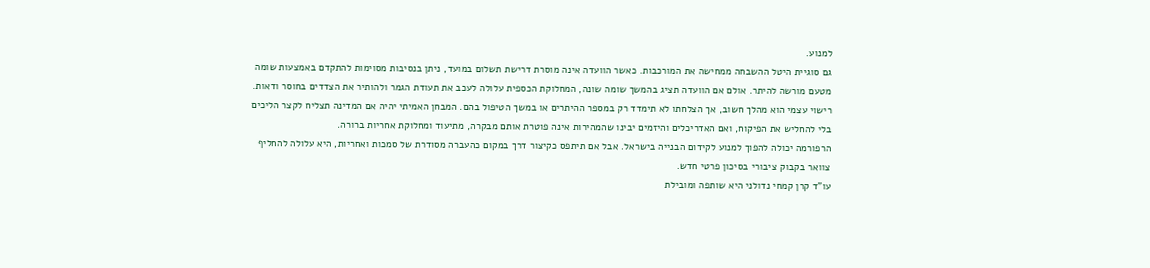למנוע.
גם סוגיית היטל ההשבחה ממחישה את המורכבות. כאשר הוועדה אינה מוסרת דרישת תשלום במועד, ניתן בנסיבות מסוימות להתקדם באמצעות שומה מטעם מורשה להיתר. אולם אם הוועדה תציג בהמשך שומה שונה, המחלוקת הכספית עלולה לעכב את תעודת הגמר ולהותיר את הצדדים בחוסר ודאות.
רישוי עצמי הוא מהלך חשוב, אך הצלחתו לא תימדד רק במספר ההיתרים או במשך הטיפול בהם. המבחן האמיתי יהיה אם המדינה תצליח לקצר הליכים בלי להחליש את הפיקוח, ואם האדריכלים והיזמים יבינו שהמהירות אינה פוטרת אותם מבקרה, מתיעוד ומחלוקת אחריות ברורה.
הרפורמה יכולה להפוך למנוע לקידום הבנייה בישראל. אבל אם תיתפס כקיצור דרך במקום כהעברה מסודרת של סמכות ואחריות, היא עלולה להחליף צוואר בקבוק ציבורי בסיכון פרטי חדש.
עו"ד קרן קמחי נדולני היא שותפה ומובילת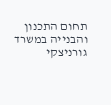תחום התכנון והבנייה במשרד גורניצקי